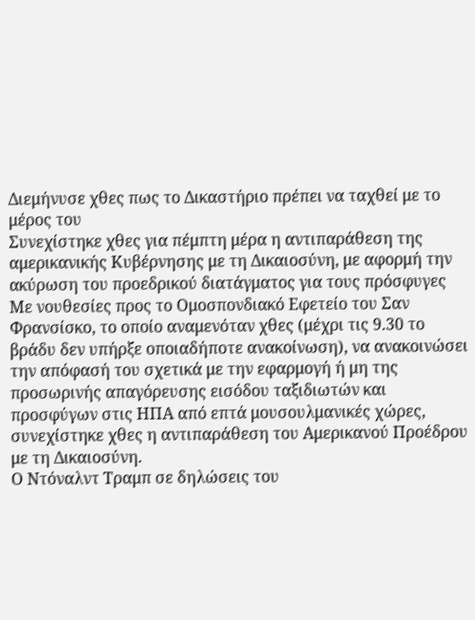Διεμήνυσε χθες πως το Δικαστήριο πρέπει να ταχθεί με το μέρος του
Συνεχίστηκε χθες για πέμπτη μέρα η αντιπαράθεση της αμερικανικής Κυβέρνησης με τη Δικαιοσύνη, με αφορμή την ακύρωση του προεδρικού διατάγματος για τους πρόσφυγες
Με νουθεσίες προς το Ομοσπονδιακό Εφετείο του Σαν Φρανσίσκο, το οποίο αναμενόταν χθες (μέχρι τις 9.30 το βράδυ δεν υπήρξε οποιαδήποτε ανακοίνωση), να ανακοινώσει την απόφασή του σχετικά με την εφαρμογή ή μη της προσωρινής απαγόρευσης εισόδου ταξιδιωτών και προσφύγων στις ΗΠΑ από επτά μουσουλμανικές χώρες, συνεχίστηκε χθες η αντιπαράθεση του Αμερικανού Προέδρου με τη Δικαιοσύνη.
Ο Ντόναλντ Τραμπ σε δηλώσεις του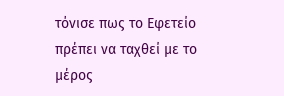τόνισε πως το Εφετείο πρέπει να ταχθεί με το μέρος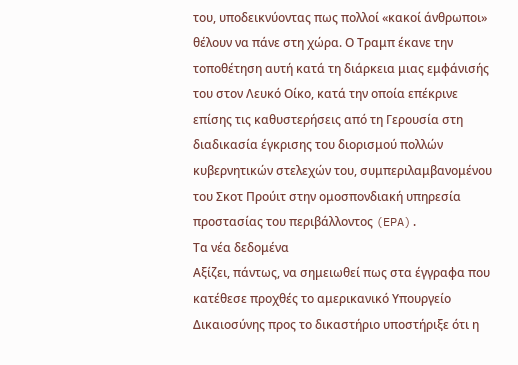του, υποδεικνύοντας πως πολλοί «κακοί άνθρωποι» θέλουν να πάνε στη χώρα. Ο Τραμπ έκανε την τοποθέτηση αυτή κατά τη διάρκεια μιας εμφάνισής του στον Λευκό Οίκο, κατά την οποία επέκρινε επίσης τις καθυστερήσεις από τη Γερουσία στη διαδικασία έγκρισης του διορισμού πολλών κυβερνητικών στελεχών του, συμπεριλαμβανομένου του Σκοτ Προύιτ στην ομοσπονδιακή υπηρεσία προστασίας του περιβάλλοντος (EPA).
Τα νέα δεδομένα
Αξίζει, πάντως, να σημειωθεί πως στα έγγραφα που κατέθεσε προχθές το αμερικανικό Υπουργείο Δικαιοσύνης προς το δικαστήριο υποστήριξε ότι η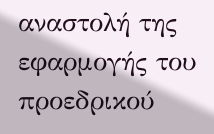αναστολή της εφαρμογής του προεδρικού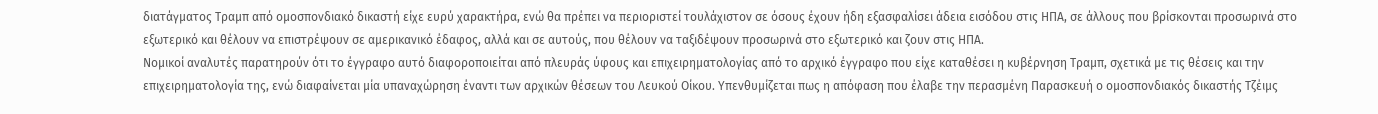διατάγματος Τραμπ από ομοσπονδιακό δικαστή είχε ευρύ χαρακτήρα, ενώ θα πρέπει να περιοριστεί τουλάχιστον σε όσους έχουν ήδη εξασφαλίσει άδεια εισόδου στις ΗΠΑ, σε άλλους που βρίσκονται προσωρινά στο εξωτερικό και θέλουν να επιστρέψουν σε αμερικανικό έδαφος, αλλά και σε αυτούς, που θέλουν να ταξιδέψουν προσωρινά στο εξωτερικό και ζουν στις ΗΠΑ.
Νομικοί αναλυτές παρατηρούν ότι το έγγραφο αυτό διαφοροποιείται από πλευράς ύφους και επιχειρηματολογίας από το αρχικό έγγραφο που είχε καταθέσει η κυβέρνηση Τραμπ, σχετικά με τις θέσεις και την επιχειρηματολογία της, ενώ διαφαίνεται μία υπαναχώρηση έναντι των αρχικών θέσεων του Λευκού Οίκου. Υπενθυμίζεται πως η απόφαση που έλαβε την περασμένη Παρασκευή ο ομοσπονδιακός δικαστής Τζέιμς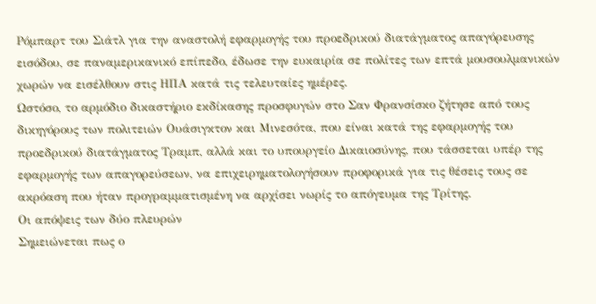Ρόμπαρτ του Σιάτλ για την αναστολή εφαρμογής του προεδρικού διατάγματος απαγόρευσης εισόδου, σε παναμερικανικό επίπεδο, έδωσε την ευκαιρία σε πολίτες των επτά μουσουλμανικών χωρών να εισέλθουν στις ΗΠΑ κατά τις τελευταίες ημέρες.
Ωστόσο, το αρμόδιο δικαστήριο εκδίκασης προσφυγών στο Σαν Φρανσίσκο ζήτησε από τους δικηγόρους των πολιτειών Ουάσιγκτον και Μινεσότα, που είναι κατά της εφαρμογής του προεδρικού διατάγματος Τραμπ, αλλά και το υπουργείο Δικαιοσύνης, που τάσσεται υπέρ της εφαρμογής των απαγορεύσεων, να επιχειρηματολογήσουν προφορικά για τις θέσεις τους σε ακρόαση που ήταν προγραμματισμένη να αρχίσει νωρίς το απόγευμα της Τρίτης.
Οι απόψεις των δύο πλευρών
Σημειώνεται πως ο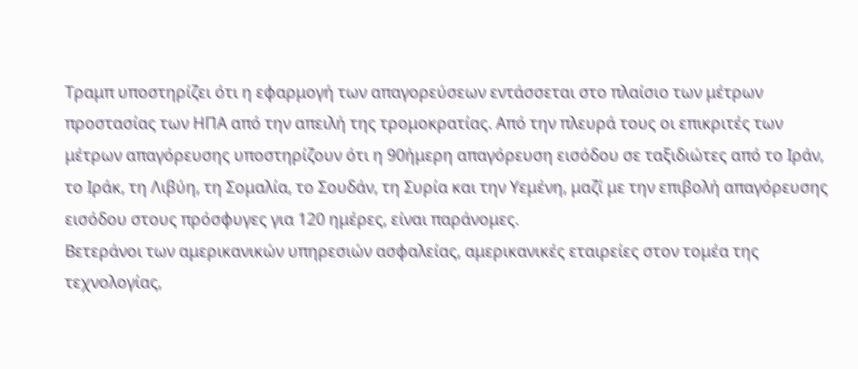Τραμπ υποστηρίζει ότι η εφαρμογή των απαγορεύσεων εντάσσεται στο πλαίσιο των μέτρων προστασίας των ΗΠΑ από την απειλή της τρομοκρατίας. Από την πλευρά τους οι επικριτές των μέτρων απαγόρευσης υποστηρίζουν ότι η 90ήμερη απαγόρευση εισόδου σε ταξιδιώτες από το Ιράν, το Ιράκ, τη Λιβύη, τη Σομαλία, το Σουδάν, τη Συρία και την Υεμένη, μαζί με την επιβολή απαγόρευσης εισόδου στους πρόσφυγες για 120 ημέρες, είναι παράνομες.
Βετεράνοι των αμερικανικών υπηρεσιών ασφαλείας, αμερικανικές εταιρείες στον τομέα της τεχνολογίας,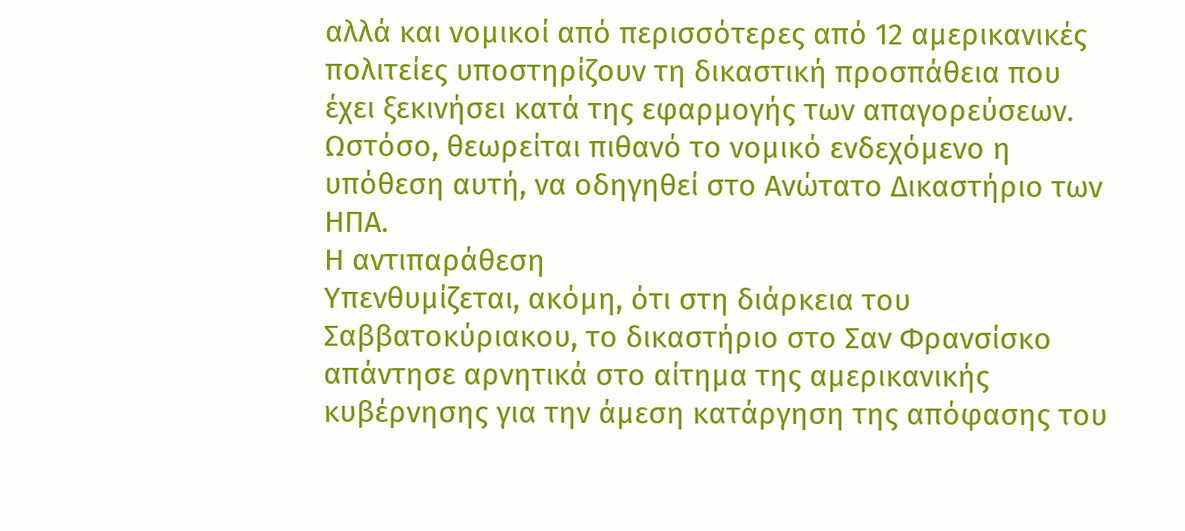αλλά και νομικοί από περισσότερες από 12 αμερικανικές πολιτείες υποστηρίζουν τη δικαστική προσπάθεια που έχει ξεκινήσει κατά της εφαρμογής των απαγορεύσεων. Ωστόσο, θεωρείται πιθανό το νομικό ενδεχόμενο η υπόθεση αυτή, να οδηγηθεί στο Ανώτατο Δικαστήριο των ΗΠΑ.
Η αντιπαράθεση
Υπενθυμίζεται, ακόμη, ότι στη διάρκεια του Σαββατοκύριακου, το δικαστήριο στο Σαν Φρανσίσκο απάντησε αρνητικά στο αίτημα της αμερικανικής κυβέρνησης για την άμεση κατάργηση της απόφασης του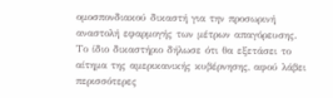ομοσπονδιακού δικαστή για την προσωρινή αναστολή εφαρμογής των μέτρων απαγόρευσης. Το ίδιο δικαστήριο δήλωσε ότι θα εξετάσει το αίτημα της αμερικανικής κυβέρνησης, αφού λάβει περισσότερες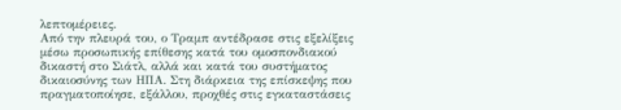λεπτομέρειες.
Από την πλευρά του, ο Τραμπ αντέδρασε στις εξελίξεις μέσω προσωπικής επίθεσης κατά του ομοσπονδιακού δικαστή στο Σιάτλ, αλλά και κατά του συστήματος δικαιοσύνης των ΗΠΑ. Στη διάρκεια της επίσκεψης που πραγματοποίησε, εξάλλου, προχθές στις εγκαταστάσεις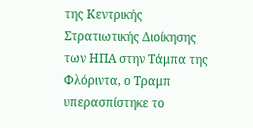της Κεντρικής Στρατιωτικής Διοίκησης των ΗΠΑ στην Τάμπα της Φλόριντα, ο Τραμπ υπερασπίστηκε το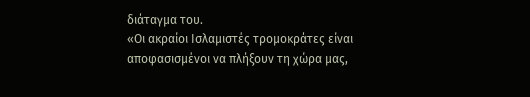διάταγμα του.
«Οι ακραίοι Ισλαμιστές τρομοκράτες είναι αποφασισμένοι να πλήξουν τη χώρα μας,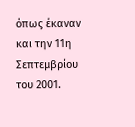όπως έκαναν και την 11η Σεπτεμβρίου του 2001.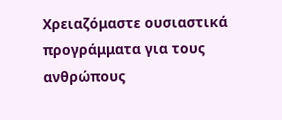Χρειαζόμαστε ουσιαστικά προγράμματα για τους ανθρώπους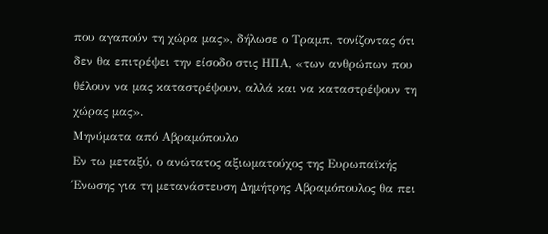που αγαπούν τη χώρα μας», δήλωσε ο Τραμπ, τονίζοντας ότι δεν θα επιτρέψει την είσοδο στις ΗΠΑ, «των ανθρώπων που θέλουν να μας καταστρέψουν, αλλά και να καταστρέψουν τη χώρας μας».
Μηνύματα από Αβραμόπουλο
Εν τω μεταξύ, ο ανώτατος αξιωματούχος της Ευρωπαϊκής Ένωσης για τη μετανάστευση Δημήτρης Αβραμόπουλος θα πει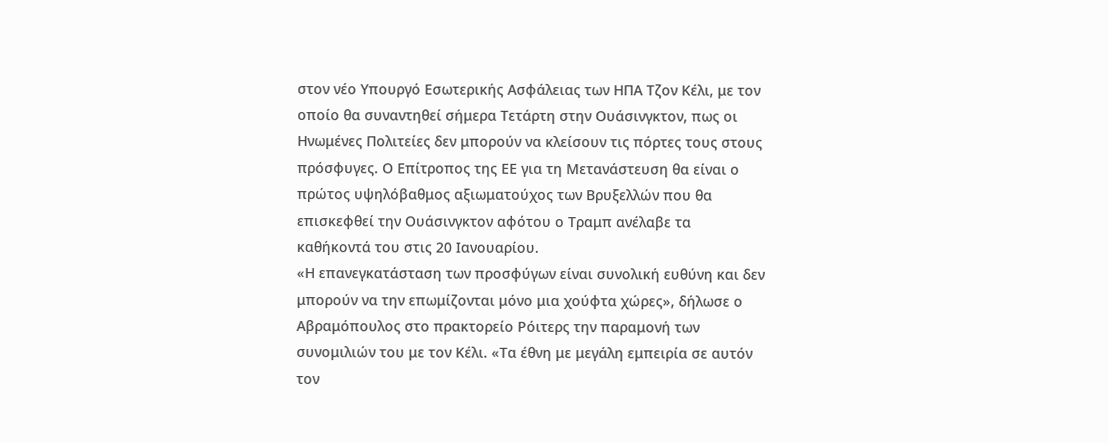στον νέο Υπουργό Εσωτερικής Ασφάλειας των ΗΠΑ Τζον Κέλι, με τον οποίο θα συναντηθεί σήμερα Τετάρτη στην Ουάσινγκτον, πως οι Ηνωμένες Πολιτείες δεν μπορούν να κλείσουν τις πόρτες τους στους πρόσφυγες. Ο Επίτροπος της ΕΕ για τη Μετανάστευση θα είναι ο πρώτος υψηλόβαθμος αξιωματούχος των Βρυξελλών που θα επισκεφθεί την Ουάσινγκτον αφότου ο Τραμπ ανέλαβε τα καθήκοντά του στις 20 Ιανουαρίου.
«Η επανεγκατάσταση των προσφύγων είναι συνολική ευθύνη και δεν μπορούν να την επωμίζονται μόνο μια χούφτα χώρες», δήλωσε ο Αβραμόπουλος στο πρακτορείο Ρόιτερς την παραμονή των συνομιλιών του με τον Κέλι. «Τα έθνη με μεγάλη εμπειρία σε αυτόν τον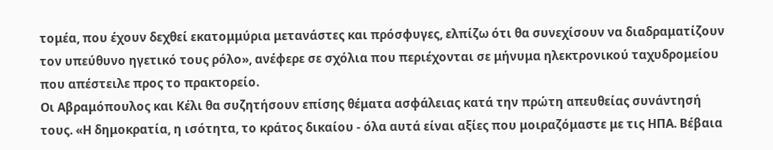τομέα, που έχουν δεχθεί εκατομμύρια μετανάστες και πρόσφυγες, ελπίζω ότι θα συνεχίσουν να διαδραματίζουν τον υπεύθυνο ηγετικό τους ρόλο», ανέφερε σε σχόλια που περιέχονται σε μήνυμα ηλεκτρονικού ταχυδρομείου που απέστειλε προς το πρακτορείο.
Οι Αβραμόπουλος και Κέλι θα συζητήσουν επίσης θέματα ασφάλειας κατά την πρώτη απευθείας συνάντησή τους. «Η δημοκρατία, η ισότητα, το κράτος δικαίου - όλα αυτά είναι αξίες που μοιραζόμαστε με τις ΗΠΑ. Βέβαια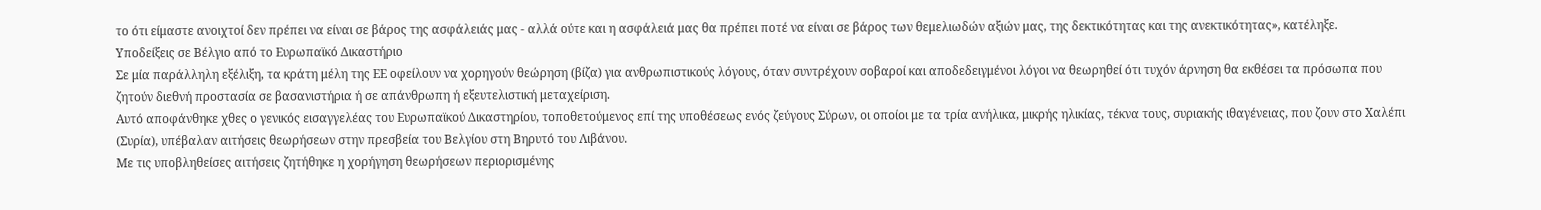το ότι είμαστε ανοιχτοί δεν πρέπει να είναι σε βάρος της ασφάλειάς μας - αλλά ούτε και η ασφάλειά μας θα πρέπει ποτέ να είναι σε βάρος των θεμελιωδών αξιών μας, της δεκτικότητας και της ανεκτικότητας», κατέληξε.
Υποδείξεις σε Βέλγιο από το Ευρωπαϊκό Δικαστήριο
Σε μία παράλληλη εξέλιξη, τα κράτη μέλη της ΕΕ οφείλουν να χορηγούν θεώρηση (βίζα) για ανθρωπιστικούς λόγους, όταν συντρέχουν σοβαροί και αποδεδειγμένοι λόγοι να θεωρηθεί ότι τυχόν άρνηση θα εκθέσει τα πρόσωπα που ζητούν διεθνή προστασία σε βασανιστήρια ή σε απάνθρωπη ή εξευτελιστική μεταχείριση.
Αυτό αποφάνθηκε χθες ο γενικός εισαγγελέας του Ευρωπαϊκού Δικαστηρίου, τοποθετούμενος επί της υποθέσεως ενός ζεύγους Σύρων, οι οποίοι με τα τρία ανήλικα, μικρής ηλικίας, τέκνα τους, συριακής ιθαγένειας, που ζουν στο Χαλέπι (Συρία), υπέβαλαν αιτήσεις θεωρήσεων στην πρεσβεία του Βελγίου στη Βηρυτό του Λιβάνου.
Με τις υποβληθείσες αιτήσεις ζητήθηκε η χορήγηση θεωρήσεων περιορισμένης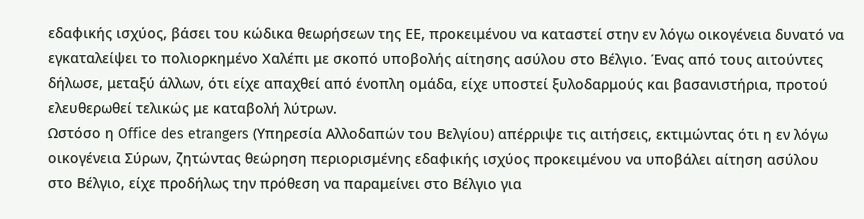εδαφικής ισχύος, βάσει του κώδικα θεωρήσεων της ΕΕ, προκειμένου να καταστεί στην εν λόγω οικογένεια δυνατό να εγκαταλείψει το πολιορκημένο Χαλέπι με σκοπό υποβολής αίτησης ασύλου στο Βέλγιο. Ένας από τους αιτούντες δήλωσε, μεταξύ άλλων, ότι είχε απαχθεί από ένοπλη ομάδα, είχε υποστεί ξυλοδαρμούς και βασανιστήρια, προτού ελευθερωθεί τελικώς με καταβολή λύτρων.
Ωστόσο η Office des etrangers (Υπηρεσία Αλλοδαπών του Βελγίου) απέρριψε τις αιτήσεις, εκτιμώντας ότι η εν λόγω οικογένεια Σύρων, ζητώντας θεώρηση περιορισμένης εδαφικής ισχύος προκειμένου να υποβάλει αίτηση ασύλου στο Βέλγιο, είχε προδήλως την πρόθεση να παραμείνει στο Βέλγιο για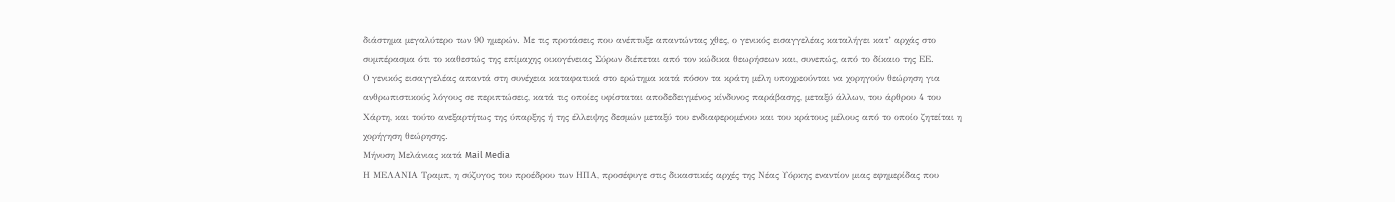διάστημα μεγαλύτερο των 90 ημερών. Με τις προτάσεις που ανέπτυξε απαντώντας χθες, ο γενικός εισαγγελέας καταλήγει κατ’ αρχάς στο συμπέρασμα ότι το καθεστώς της επίμαχης οικογένειας Σύρων διέπεται από τον κώδικα θεωρήσεων και, συνεπώς, από το δίκαιο της ΕΕ.
Ο γενικός εισαγγελέας απαντά στη συνέχεια καταφατικά στο ερώτημα κατά πόσον τα κράτη μέλη υποχρεούνται να χορηγούν θεώρηση για ανθρωπιστικούς λόγους σε περιπτώσεις, κατά τις οποίες υφίσταται αποδεδειγμένος κίνδυνος παράβασης, μεταξύ άλλων, του άρθρου 4 του Χάρτη, και τούτο ανεξαρτήτως της ύπαρξης ή της έλλειψης δεσμών μεταξύ του ενδιαφερομένου και του κράτους μέλους από το οποίο ζητείται η χορήγηση θεώρησης.
Μήνυση Μελάνιας κατά Mail Media
Η ΜΕΛΑΝΙΑ Τραμπ, η σύζυγος του προέδρου των ΗΠΑ, προσέφυγε στις δικαστικές αρχές της Νέας Υόρκης εναντίον μιας εφημερίδας που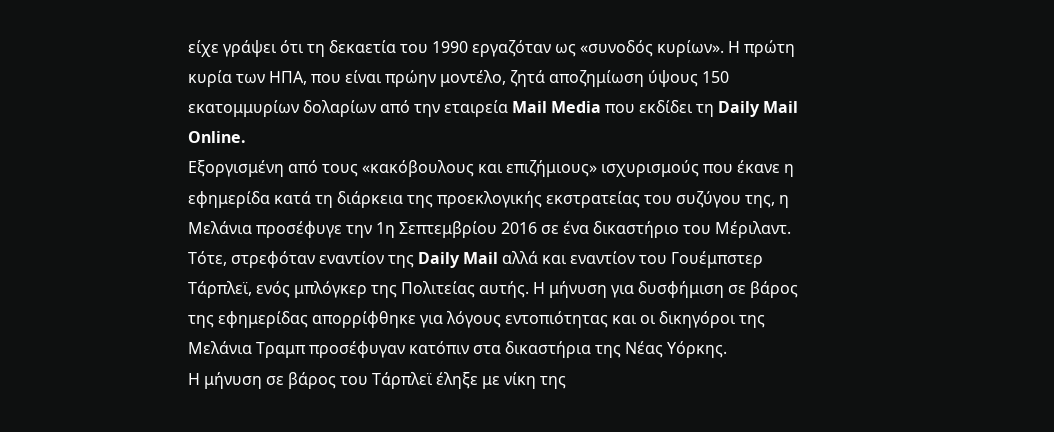είχε γράψει ότι τη δεκαετία του 1990 εργαζόταν ως «συνοδός κυρίων». Η πρώτη κυρία των ΗΠΑ, που είναι πρώην μοντέλο, ζητά αποζημίωση ύψους 150 εκατομμυρίων δολαρίων από την εταιρεία Mail Media που εκδίδει τη Daily Mail Online.
Εξοργισμένη από τους «κακόβουλους και επιζήμιους» ισχυρισμούς που έκανε η εφημερίδα κατά τη διάρκεια της προεκλογικής εκστρατείας του συζύγου της, η Μελάνια προσέφυγε την 1η Σεπτεμβρίου 2016 σε ένα δικαστήριο του Μέριλαντ. Τότε, στρεφόταν εναντίον της Daily Mail αλλά και εναντίον του Γουέμπστερ Τάρπλεϊ, ενός μπλόγκερ της Πολιτείας αυτής. Η μήνυση για δυσφήμιση σε βάρος της εφημερίδας απορρίφθηκε για λόγους εντοπιότητας και οι δικηγόροι της Μελάνια Τραμπ προσέφυγαν κατόπιν στα δικαστήρια της Νέας Υόρκης.
Η μήνυση σε βάρος του Τάρπλεϊ έληξε με νίκη της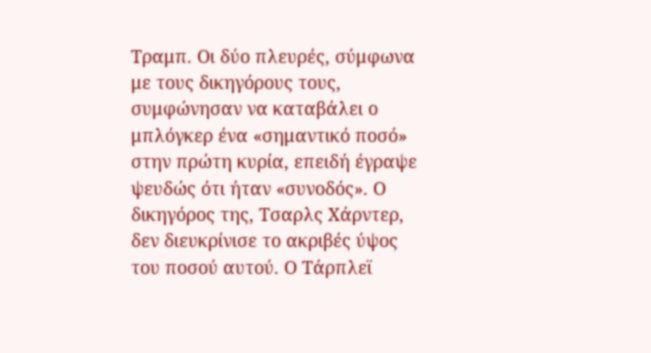Τραμπ. Οι δύο πλευρές, σύμφωνα με τους δικηγόρους τους, συμφώνησαν να καταβάλει ο μπλόγκερ ένα «σημαντικό ποσό» στην πρώτη κυρία, επειδή έγραψε ψευδώς ότι ήταν «συνοδός». Ο δικηγόρος της, Τσαρλς Χάρντερ, δεν διευκρίνισε το ακριβές ύψος του ποσού αυτού. Ο Τάρπλεϊ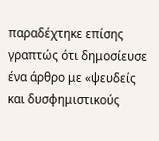παραδέχτηκε επίσης γραπτώς ότι δημοσίευσε ένα άρθρο με «ψευδείς και δυσφημιστικούς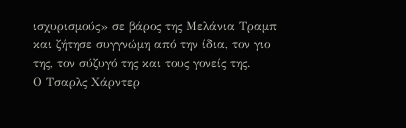ισχυρισμούς» σε βάρος της Μελάνια Τραμπ και ζήτησε συγγνώμη από την ίδια, τον γιο της, τον σύζυγό της και τους γονείς της.
Ο Τσαρλς Χάρντερ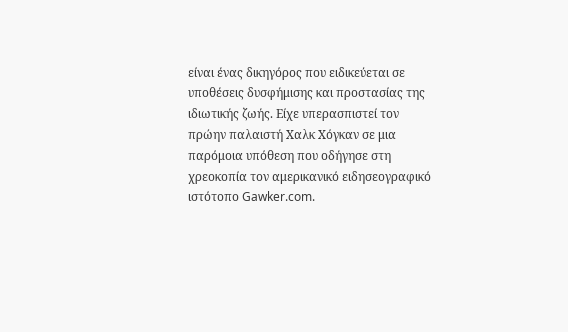είναι ένας δικηγόρος που ειδικεύεται σε υποθέσεις δυσφήμισης και προστασίας της ιδιωτικής ζωής. Είχε υπερασπιστεί τον πρώην παλαιστή Χαλκ Χόγκαν σε μια παρόμοια υπόθεση που οδήγησε στη χρεοκοπία τον αμερικανικό ειδησεογραφικό ιστότοπο Gawker.com.